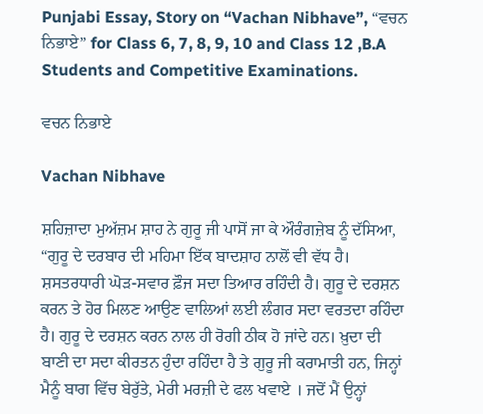Punjabi Essay, Story on “Vachan Nibhave”, “ਵਚਨ ਨਿਭਾਏ” for Class 6, 7, 8, 9, 10 and Class 12 ,B.A Students and Competitive Examinations.

ਵਚਨ ਨਿਭਾਏ

Vachan Nibhave

ਸ਼ਹਿਜ਼ਾਦਾ ਮੁਅੱਜ਼ਮ ਸ਼ਾਹ ਨੇ ਗੁਰੂ ਜੀ ਪਾਸੋਂ ਜਾ ਕੇ ਔਰੰਗਜ਼ੇਬ ਨੂੰ ਦੱਸਿਆ, “ਗੁਰੂ ਦੇ ਦਰਬਾਰ ਦੀ ਮਹਿਮਾ ਇੱਕ ਬਾਦਸ਼ਾਹ ਨਾਲੋਂ ਵੀ ਵੱਧ ਹੈ। ਸ਼ਸਤਰਧਾਰੀ ਘੋੜ-ਸਵਾਰ ਫ਼ੌਜ ਸਦਾ ਤਿਆਰ ਰਹਿੰਦੀ ਹੈ। ਗੁਰੂ ਦੇ ਦਰਸ਼ਨ ਕਰਨ ਤੇ ਹੋਰ ਮਿਲਣ ਆਉਣ ਵਾਲਿਆਂ ਲਈ ਲੰਗਰ ਸਦਾ ਵਰਤਦਾ ਰਹਿੰਦਾ ਹੈ। ਗੁਰੂ ਦੇ ਦਰਸ਼ਨ ਕਰਨ ਨਾਲ ਹੀ ਰੋਗੀ ਠੀਕ ਹੋ ਜਾਂਦੇ ਹਨ। ਖ਼ੁਦਾ ਦੀ ਬਾਣੀ ਦਾ ਸਦਾ ਕੀਰਤਨ ਹੁੰਦਾ ਰਹਿੰਦਾ ਹੈ ਤੇ ਗੁਰੂ ਜੀ ਕਰਾਮਾਤੀ ਹਨ, ਜਿਨ੍ਹਾਂ ਮੈਨੂੰ ਬਾਗ ਵਿੱਚ ਬੇਰੁੱਤੇ, ਮੇਰੀ ਮਰਜ਼ੀ ਦੇ ਫਲ ਖਵਾਏ । ਜਦੋਂ ਮੈਂ ਉਨ੍ਹਾਂ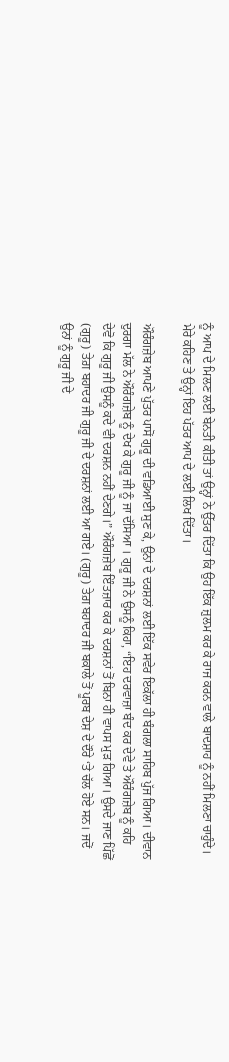ਨੂੰ ਆਪ ਦੇ ਮਿਲਣ ਲਈ ਬੇਨਤੀ ਕੀਤੀ ਤਾਂ ਉਨ੍ਹਾਂ ਨੇ ਉੱਤਰ ਦਿੱਤਾ ਕਿ ਉਹ ਇੱਕ ਜ਼ੁਲਮ ਕਰ ਕੇ ਰਾਜ ਕਰਨ ਵਾਲੇ ਬਾਦਸ਼ਾਹ ਨੂੰ ਨਹੀਂ ਮਿਲਣਾ ਚਾਹੁੰਦੇ। ਮੇਰੇ ਕਹਿਣ ਤੇ ਉਨ੍ਹਾਂ ਇਹ ਪੱਤਰ ਆਪ ਦੇ ਲਈ ਲਿਖ ਦਿੱਤਾ।

ਔਰੰਗਜ਼ੇਬ ਆਪਣੇ ਪੁੱਤਰ ਪਾਸੋਂ ਗੁਰੂ ਦੀ ਵਡਿਆਈ ਸੁਣ ਕੇ, ਉਨਾਂ ਦੇ ਦਰਸ਼ਨਾਂ ਲਈ ਇੱਕ ਸਵੇਰ ਇਕੱਲਾ ਹੀ ਬੰਗਲਾ ਸਾਹਿਬ ਪੁੱਜ ਗਿਆ। ਦੀਵਾਨ ਦੁਰਗਾ ਮੱਲ ਨੇ ਔਰੰਗਜ਼ੇਬ ਨੂੰ ਦੇਖ ਕੇ ਗੁਰੂ ਜੀ ਨੂੰ ਜਾ ਦੱਸਿਆ । ਗੁਰੂ ਜੀ ਨੇ ਉਸਨੂੰ ਕਿਹਾ, “ਇਹ ਦਰਵਾਜ਼ਾ ਬੰਦ ਕਰ ਦੇਵੇ ਤੇ ਔਰੰਗਜ਼ੇਬ ਨੂੰ ਕਹਿ ਦੇਵੋ ਕਿ ਗੁਰੂ ਜੀ ਉਸਨੂੰ ਕਦੇ ਵੀ ਦਰਸ਼ਨ ਨਹੀਂ ਦੇਣਗੇ।” ਔਰੰਗਜ਼ੇਬ ਇੰਤਜ਼ਾਰ ਕਰ ਕੇ ਦਰਸ਼ਨਾਂ ਤੋਂ ਬਿਨਾ ਹੀ ਵਾਪਸ ਮੁੜ ਗਿਆ। ਉਸਦੇ ਜਾਣ ਪਿੱਛੋਂ (ਗੁਰੂ) ਤੇਗ਼ ਬਹਾਦਰ ਜੀ ਗੁਰੂ ਜੀ ਦੇ ਦਰਸ਼ਨਾਂ ਲਈ ਆ ਗਏ। (ਗੁਰੂ) ਤੇਗ਼ ਬਹਾਦਰ ਜੀ ਬਕਾਲੇ ਤੋਂ ਪੂਰਬ ਦੇਸ਼ ਦੇ ਦੌਰੇ ‘ਤੇ ਚੱਲ ਹੋਏ ਸਨ। ਜਦੋਂ ਉਨਾਂ ਨੂੰ ਗੁਰੂ ਜੀ ਦੇ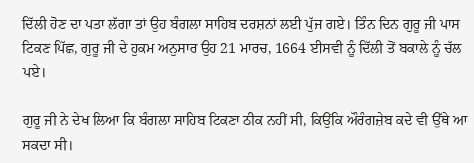ਦਿੱਲੀ ਹੋਣ ਦਾ ਪਤਾ ਲੱਗਾ ਤਾਂ ਉਹ ਬੰਗਲਾ ਸਾਹਿਬ ਦਰਸ਼ਨਾਂ ਲਈ ਪੁੱਜ ਗਏ। ਤਿੰਨ ਦਿਨ ਗੁਰੂ ਜੀ ਪਾਸ ਟਿਕਣ ਪਿੱਛ, ਗੁਰੂ ਜੀ ਦੇ ਹੁਕਮ ਅਨੁਸਾਰ ਉਹ 21 ਮਾਰਚ, 1664 ਈਸਵੀ ਨੂੰ ਦਿੱਲੀ ਤੋਂ ਬਕਾਲੇ ਨੂੰ ਚੱਲ ਪਏ।

ਗੁਰੂ ਜੀ ਨੇ ਦੇਖ ਲਿਆ ਕਿ ਬੰਗਲਾ ਸਾਹਿਬ ਟਿਕਣਾ ਠੀਕ ਨਹੀਂ ਸੀ, ਕਿਉਂਕਿ ਔਰੰਗਜ਼ੇਬ ਕਦੇ ਵੀ ਉੱਥੇ ਆ ਸਕਦਾ ਸੀ।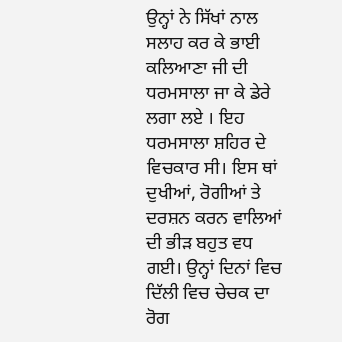ਉਨ੍ਹਾਂ ਨੇ ਸਿੱਖਾਂ ਨਾਲ ਸਲਾਹ ਕਰ ਕੇ ਭਾਈ ਕਲਿਆਣਾ ਜੀ ਦੀ ਧਰਮਸਾਲਾ ਜਾ ਕੇ ਡੇਰੇ ਲਗਾ ਲਏ । ਇਹ ਧਰਮਸਾਲਾ ਸ਼ਹਿਰ ਦੇ ਵਿਚਕਾਰ ਸੀ। ਇਸ ਥਾਂ ਦੁਖੀਆਂ, ਰੋਗੀਆਂ ਤੇ ਦਰਸ਼ਨ ਕਰਨ ਵਾਲਿਆਂ ਦੀ ਭੀੜ ਬਹੁਤ ਵਧ ਗਈ। ਉਨ੍ਹਾਂ ਦਿਨਾਂ ਵਿਚ ਦਿੱਲੀ ਵਿਚ ਚੇਚਕ ਦਾ ਰੋਗ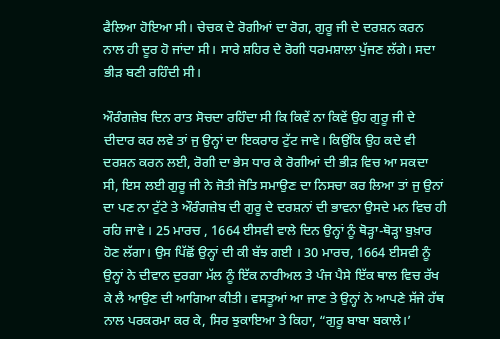ਫੈਲਿਆ ਹੋਇਆ ਸੀ। ਚੇਚਕ ਦੇ ਰੋਗੀਆਂ ਦਾ ਰੋਗ, ਗੁਰੂ ਜੀ ਦੇ ਦਰਸ਼ਨ ਕਰਨ ਨਾਲ ਹੀ ਦੂਰ ਹੋ ਜਾਂਦਾ ਸੀ। ਸਾਰੇ ਸ਼ਹਿਰ ਦੇ ਰੋਗੀ ਧਰਮਸ਼ਾਲਾ ਪੁੱਜਣ ਲੱਗੇ। ਸਦਾ ਭੀੜ ਬਣੀ ਰਹਿੰਦੀ ਸੀ।

ਔਰੰਗਜ਼ੇਬ ਦਿਨ ਰਾਤ ਸੋਚਦਾ ਰਹਿੰਦਾ ਸੀ ਕਿ ਕਿਵੇਂ ਨਾ ਕਿਵੇਂ ਉਹ ਗੁਰੂ ਜੀ ਦੇ ਦੀਦਾਰ ਕਰ ਲਵੇ ਤਾਂ ਜੁ ਉਨ੍ਹਾਂ ਦਾ ਇਕਰਾਰ ਟੁੱਟ ਜਾਵੇ। ਕਿਉਂਕਿ ਉਹ ਕਦੇ ਵੀ ਦਰਸ਼ਨ ਕਰਨ ਲਈ, ਰੋਗੀ ਦਾ ਭੇਸ ਧਾਰ ਕੇ ਰੋਗੀਆਂ ਦੀ ਭੀੜ ਵਿਚ ਆ ਸਕਦਾ ਸੀ, ਇਸ ਲਈ ਗੁਰੂ ਜੀ ਨੇ ਜੋਤੀ ਜੋਤਿ ਸਮਾਉਣ ਦਾ ਨਿਸਚਾ ਕਰ ਲਿਆ ਤਾਂ ਜੁ ਉਨਾਂ ਦਾ ਪਣ ਨਾ ਟੁੱਟੇ ਤੇ ਔਰੰਗਜ਼ੇਬ ਦੀ ਗੁਰੂ ਦੇ ਦਰਸ਼ਨਾਂ ਦੀ ਭਾਵਨਾ ਉਸਦੇ ਮਨ ਵਿਚ ਹੀ ਰਹਿ ਜਾਵੇ । 25 ਮਾਰਚ , 1664 ਈਸਵੀ ਵਾਲੇ ਦਿਨ ਉਨ੍ਹਾਂ ਨੂੰ ਥੋੜ੍ਹਾ-ਥੋੜ੍ਹਾ ਬੁਖ਼ਾਰ ਹੋਣ ਲੱਗਾ। ਉਸ ਪਿੱਛੋਂ ਉਨ੍ਹਾਂ ਦੀ ਕੀ ਬੱਝ ਗਈ । 30 ਮਾਰਚ, 1664 ਈਸਵੀ ਨੂੰ ਉਨ੍ਹਾਂ ਨੇ ਦੀਵਾਨ ਦੁਰਗਾ ਮੱਲ ਨੂੰ ਇੱਕ ਨਾਰੀਅਲ ਤੇ ਪੰਜ ਪੈਸੇ ਇੱਕ ਥਾਲ ਵਿਚ ਰੱਖ ਕੇ ਲੈ ਆਉਣ ਦੀ ਆਗਿਆ ਕੀਤੀ। ਵਸਤੂਆਂ ਆ ਜਾਣ ਤੇ ਉਨ੍ਹਾਂ ਨੇ ਆਪਣੇ ਸੱਜੇ ਹੱਥ ਨਾਲ ਪਰਕਰਮਾ ਕਰ ਕੇ, ਸਿਰ ਝੁਕਾਇਆ ਤੇ ਕਿਹਾ, “ਗੁਰੂ ਬਾਬਾ ਬਕਾਲੇ।’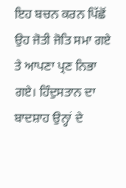ਇਹ ਬਚਨ ਕਰਨ ਪਿੱਛੋਂ ਉਹ ਜੋਤੀ ਜੋਤਿ ਸਮਾ ਗਏ ਤੇ ਆਪਣਾ ਪ੍ਰਣ ਨਿਭਾ ਗਏ। ਹਿੰਦੁਸਤਾਨ ਦਾ ਬਾਦਸ਼ਾਹ ਉਨ੍ਹਾਂ ਦੇ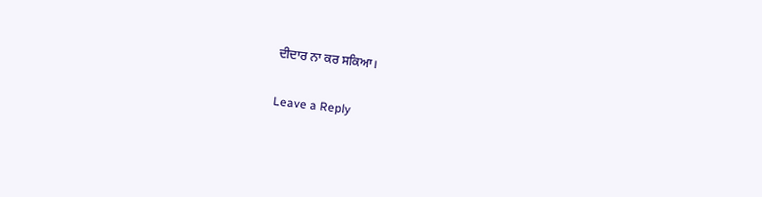ਦੀਦਾਰ ਨਾ ਕਰ ਸਕਿਆ।

Leave a Reply